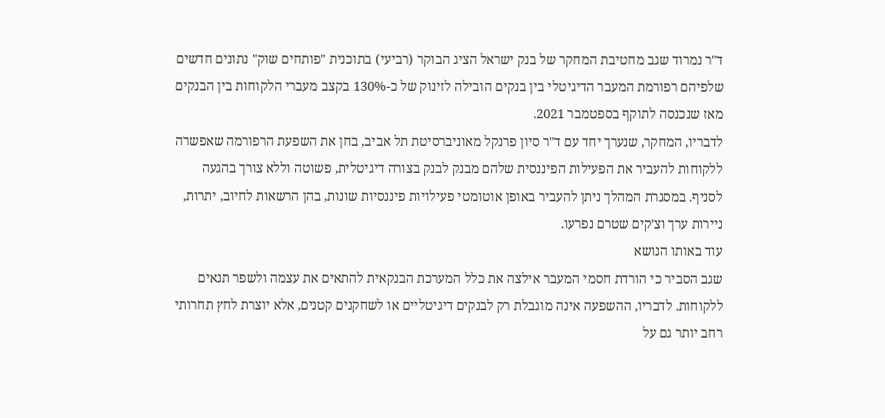ד"ר נמרוד שגב מחטיבת המחקר של בנק ישראל הציג הבוקר (רביעי) בתוכנית "פותחים שוק" נתונים חדשים שלפיהם רפורמת המעבר הדיגיטלי בין בנקים הובילה לזינוק של כ-130% בקצב מעברי הלקוחות בין הבנקים מאז שנכנסה לתוקף בספטמבר 2021.
לדבריו, המחקר, שנערך יחד עם ד"ר סיון פרנקל מאוניברסיטת תל אביב, בחן את השפעת הרפורמה שאפשרה ללקוחות להעביר את הפעילות הפיננסית שלהם מבנק לבנק בצורה דיגיטלית, פשוטה וללא צורך בהגעה לסניף. במסגרת המהלך ניתן להעביר באופן אוטומטי פעילויות פיננסיות שונות, בהן הרשאות לחיוב, יתרות, ניירות ערך וצ’קים שטרם נפרעו.
עוד באותו הנושא
שגב הסביר כי הורדת חסמי המעבר אילצה את כלל המערכת הבנקאית להתאים את עצמה ולשפר תנאים ללקוחות. לדבריו, ההשפעה אינה מוגבלת רק לבנקים דיגיטליים או לשחקנים קטנים, אלא יוצרת לחץ תחרותי רחב יותר גם על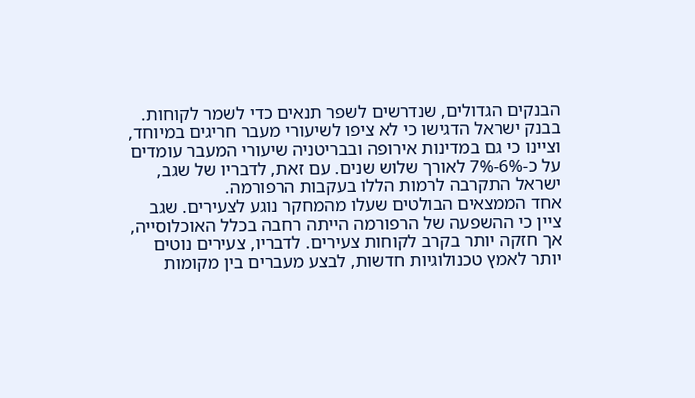הבנקים הגדולים, שנדרשים לשפר תנאים כדי לשמר לקוחות.
בבנק ישראל הדגישו כי לא ציפו לשיעורי מעבר חריגים במיוחד, וציינו כי גם במדינות אירופה ובבריטניה שיעורי המעבר עומדים על כ-6%-7% לאורך שלוש שנים. עם זאת, לדבריו של שגב, ישראל התקרבה לרמות הללו בעקבות הרפורמה.
אחד הממצאים הבולטים שעלו מהמחקר נוגע לצעירים. שגב ציין כי ההשפעה של הרפורמה הייתה רחבה בכלל האוכלוסייה, אך חזקה יותר בקרב לקוחות צעירים. לדבריו, צעירים נוטים יותר לאמץ טכנולוגיות חדשות, לבצע מעברים בין מקומות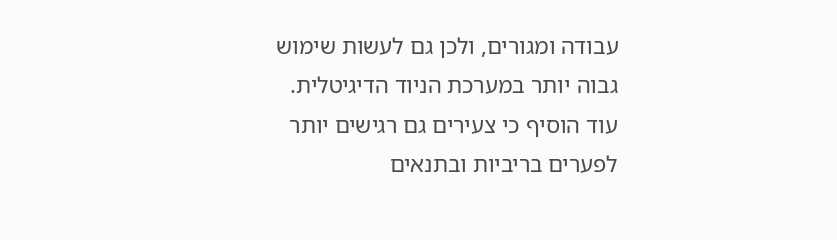עבודה ומגורים, ולכן גם לעשות שימוש גבוה יותר במערכת הניוד הדיגיטלית.
עוד הוסיף כי צעירים גם רגישים יותר לפערים בריביות ובתנאים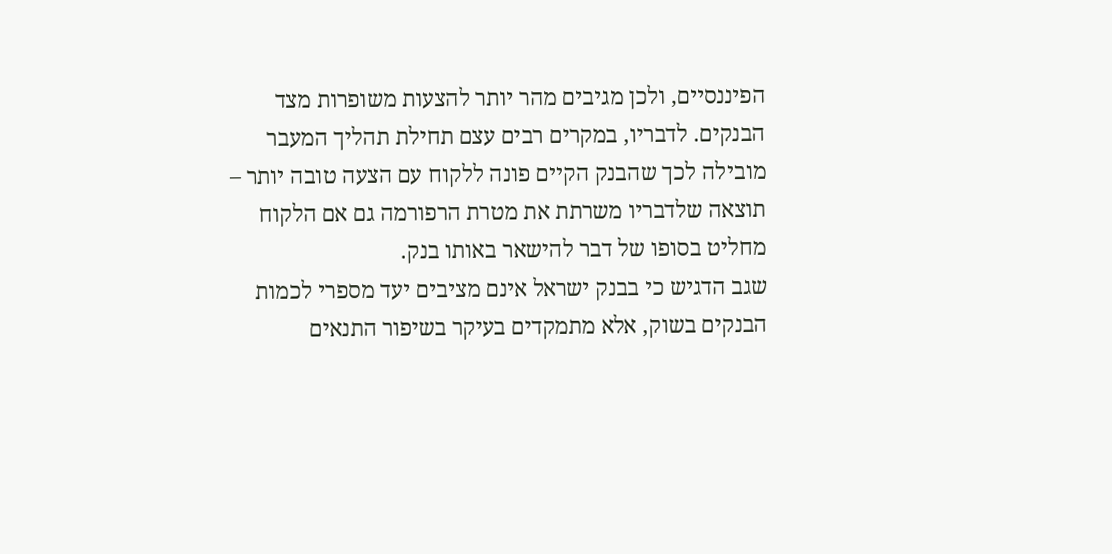הפיננסיים, ולכן מגיבים מהר יותר להצעות משופרות מצד הבנקים. לדבריו, במקרים רבים עצם תחילת תהליך המעבר מובילה לכך שהבנק הקיים פונה ללקוח עם הצעה טובה יותר – תוצאה שלדבריו משרתת את מטרת הרפורמה גם אם הלקוח מחליט בסופו של דבר להישאר באותו בנק.
שגב הדגיש כי בבנק ישראל אינם מציבים יעד מספרי לכמות הבנקים בשוק, אלא מתמקדים בעיקר בשיפור התנאים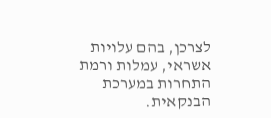לצרכן, בהם עלויות אשראי, עמלות ורמת התחרות במערכת הבנקאית.